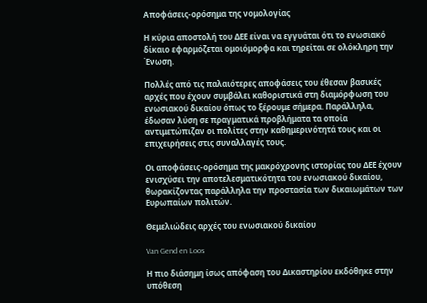Αποφάσεις-ορόσημα της νομολογίας

Η κύρια αποστολή του ΔΕΕ είναι να εγγυάται ότι το ενωσιακό δίκαιο εφαρμόζεται ομοιόμορφα και τηρείται σε ολόκληρη την Ένωση.

Πολλές από τις παλαιότερες αποφάσεις του έθεσαν βασικές αρχές που έχουν συμβάλει καθοριστικά στη διαμόρφωση του ενωσιακού δικαίου όπως το ξέρουμε σήμερα. Παράλληλα, έδωσαν λύση σε πραγματικά προβλήματα τα οποία αντιμετώπιζαν οι πολίτες στην καθημερινότητά τους και οι επιχειρήσεις στις συναλλαγές τους.

Οι αποφάσεις-ορόσημα της μακρόχρονης ιστορίας του ΔΕΕ έχουν ενισχύσει την αποτελεσματικότητα του ενωσιακού δικαίου, θωρακίζοντας παράλληλα την προστασία των δικαιωμάτων των Ευρωπαίων πολιτών.

Θεμελιώδεις αρχές του ενωσιακού δικαίου

Van Gend en Loos

Η πιο διάσημη ίσως απόφαση του Δικαστηρίου εκδόθηκε στην υπόθεση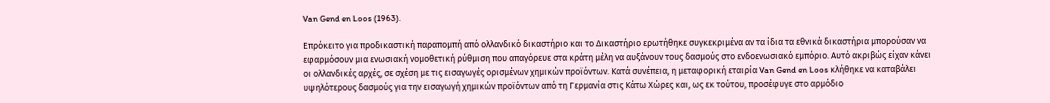Van Gend en Loos (1963).

Επρόκειτο για προδικαστική παραπομπή από ολλανδικό δικαστήριο και το Δικαστήριο ερωτήθηκε συγκεκριμένα αν τα ίδια τα εθνικά δικαστήρια μπορούσαν να εφαρμόσουν μια ενωσιακή νομοθετική ρύθμιση που απαγόρευε στα κράτη μέλη να αυξάνουν τους δασμούς στο ενδοενωσιακό εμπόριο. Αυτό ακριβώς είχαν κάνει οι ολλανδικές αρχές, σε σχέση με τις εισαγωγές ορισμένων χημικών προϊόντων. Κατά συνέπεια, η μεταφορική εταιρία Van Gend en Loos κλήθηκε να καταβάλει υψηλότερους δασμούς για την εισαγωγή χημικών προϊόντων από τη Γερμανία στις Κάτω Χώρες και, ως εκ τούτου, προσέφυγε στο αρμόδιο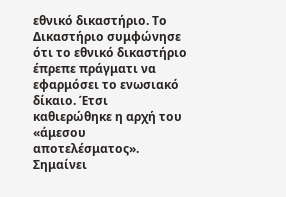εθνικό δικαστήριο. Το Δικαστήριο συμφώνησε ότι το εθνικό δικαστήριο έπρεπε πράγματι να εφαρμόσει το ενωσιακό δίκαιο. Έτσι καθιερώθηκε η αρχή του «άμεσου αποτελέσματος». Σημαίνει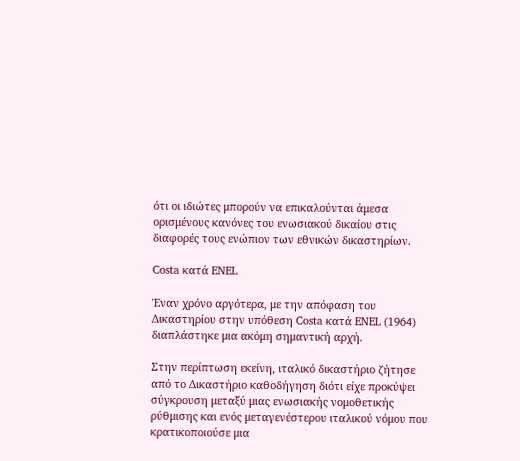ότι οι ιδιώτες μπορούν να επικαλούνται άμεσα ορισμένους κανόνες του ενωσιακού δικαίου στις διαφορές τους ενώπιον των εθνικών δικαστηρίων.

Costa κατά ENEL

Έναν χρόνο αργότερα, με την απόφαση του Δικαστηρίου στην υπόθεση Costa κατά ENEL (1964) διαπλάστηκε μια ακόμη σημαντική αρχή.

Στην περίπτωση εκείνη, ιταλικό δικαστήριο ζήτησε από το Δικαστήριο καθοδήγηση διότι είχε προκύψει σύγκρουση μεταξύ μιας ενωσιακής νομοθετικής ρύθμισης και ενός μεταγενέστερου ιταλικού νόμου που κρατικοποιούσε μια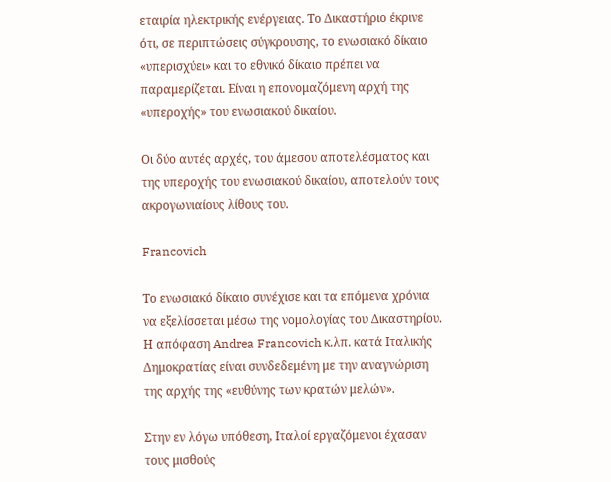εταιρία ηλεκτρικής ενέργειας. Το Δικαστήριο έκρινε ότι, σε περιπτώσεις σύγκρουσης, το ενωσιακό δίκαιο «υπερισχύει» και το εθνικό δίκαιο πρέπει να παραμερίζεται. Είναι η επονομαζόμενη αρχή της «υπεροχής» του ενωσιακού δικαίου.

Οι δύο αυτές αρχές, του άμεσου αποτελέσματος και της υπεροχής του ενωσιακού δικαίου, αποτελούν τους ακρογωνιαίους λίθους του.

Francovich

Το ενωσιακό δίκαιο συνέχισε και τα επόμενα χρόνια να εξελίσσεται μέσω της νομολογίας του Δικαστηρίου. Η απόφαση Andrea Francovich κ.λπ. κατά Ιταλικής Δημοκρατίας είναι συνδεδεμένη με την αναγνώριση της αρχής της «ευθύνης των κρατών μελών».

Στην εν λόγω υπόθεση, Ιταλοί εργαζόμενοι έχασαν τους μισθούς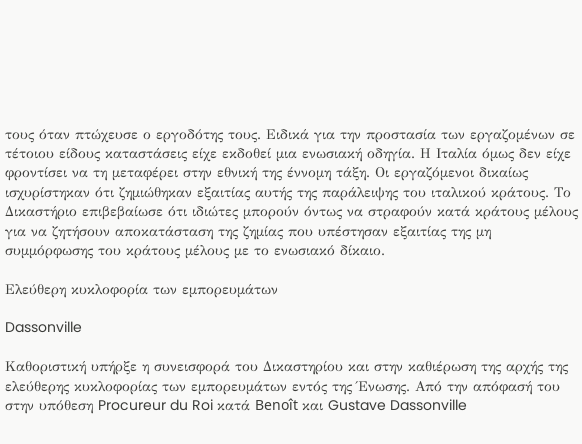τους όταν πτώχευσε ο εργοδότης τους. Ειδικά για την προστασία των εργαζομένων σε τέτοιου είδους καταστάσεις είχε εκδοθεί μια ενωσιακή οδηγία. Η Ιταλία όμως δεν είχε φροντίσει να τη μεταφέρει στην εθνική της έννομη τάξη. Οι εργαζόμενοι δικαίως ισχυρίστηκαν ότι ζημιώθηκαν εξαιτίας αυτής της παράλειψης του ιταλικού κράτους. Το Δικαστήριο επιβεβαίωσε ότι ιδιώτες μπορούν όντως να στραφούν κατά κράτους μέλους για να ζητήσουν αποκατάσταση της ζημίας που υπέστησαν εξαιτίας της μη συμμόρφωσης του κράτους μέλους με το ενωσιακό δίκαιο.

Ελεύθερη κυκλοφορία των εμπορευμάτων

Dassonville

Καθοριστική υπήρξε η συνεισφορά του Δικαστηρίου και στην καθιέρωση της αρχής της ελεύθερης κυκλοφορίας των εμπορευμάτων εντός της Ένωσης. Από την απόφασή του στην υπόθεση Procureur du Roi κατά Benoît και Gustave Dassonville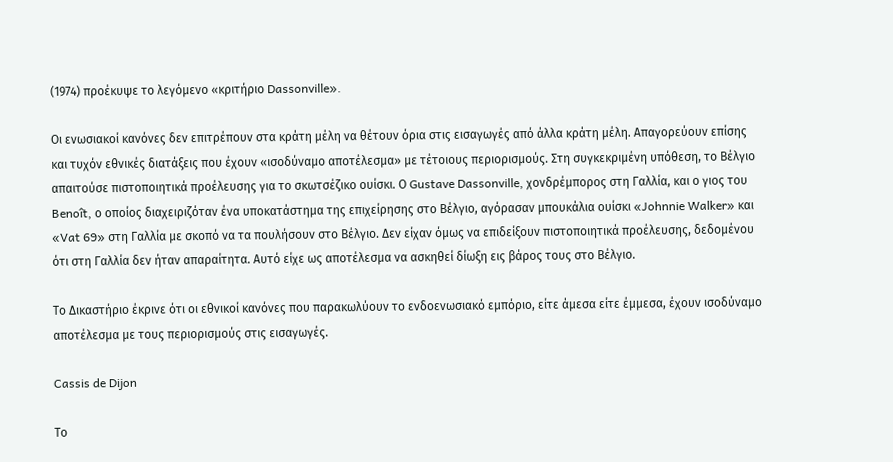(1974) προέκυψε το λεγόμενο «κριτήριο Dassonville».

Οι ενωσιακοί κανόνες δεν επιτρέπουν στα κράτη μέλη να θέτουν όρια στις εισαγωγές από άλλα κράτη μέλη. Απαγορεύουν επίσης και τυχόν εθνικές διατάξεις που έχουν «ισοδύναμο αποτέλεσμα» με τέτοιους περιορισμούς. Στη συγκεκριμένη υπόθεση, το Βέλγιο απαιτούσε πιστοποιητικά προέλευσης για το σκωτσέζικο ουίσκι. Ο Gustave Dassonville, χονδρέμπορος στη Γαλλία, και ο γιος του Benoît, ο οποίος διαχειριζόταν ένα υποκατάστημα της επιχείρησης στο Βέλγιο, αγόρασαν μπουκάλια ουίσκι «Johnnie Walker» και «Vat 69» στη Γαλλία με σκοπό να τα πουλήσουν στο Βέλγιο. Δεν είχαν όμως να επιδείξουν πιστοποιητικά προέλευσης, δεδομένου ότι στη Γαλλία δεν ήταν απαραίτητα. Αυτό είχε ως αποτέλεσμα να ασκηθεί δίωξη εις βάρος τους στο Βέλγιο.

Το Δικαστήριο έκρινε ότι οι εθνικοί κανόνες που παρακωλύουν το ενδοενωσιακό εμπόριο, είτε άμεσα είτε έμμεσα, έχουν ισοδύναμο αποτέλεσμα με τους περιορισμούς στις εισαγωγές.

Cassis de Dijon

Το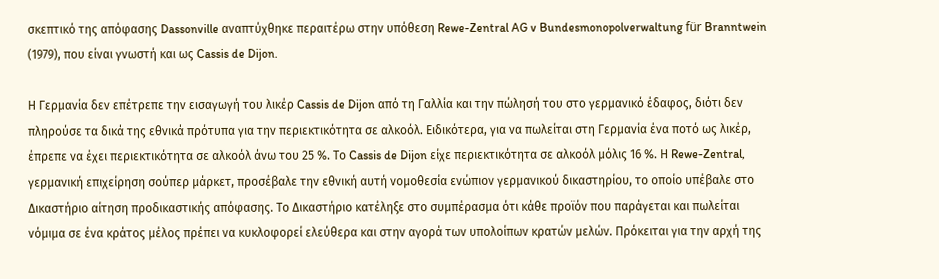σκεπτικό της απόφασης Dassonville αναπτύχθηκε περαιτέρω στην υπόθεση Rewe-Zentral AG v Bundesmonopolverwaltung für Branntwein (1979), που είναι γνωστή και ως Cassis de Dijon.

Η Γερμανία δεν επέτρεπε την εισαγωγή του λικέρ Cassis de Dijon από τη Γαλλία και την πώλησή του στο γερμανικό έδαφος, διότι δεν πληρούσε τα δικά της εθνικά πρότυπα για την περιεκτικότητα σε αλκοόλ. Ειδικότερα, για να πωλείται στη Γερμανία ένα ποτό ως λικέρ, έπρεπε να έχει περιεκτικότητα σε αλκοόλ άνω του 25 %. Το Cassis de Dijon είχε περιεκτικότητα σε αλκοόλ μόλις 16 %. Η Rewe-Zentral, γερμανική επιχείρηση σούπερ μάρκετ, προσέβαλε την εθνική αυτή νομοθεσία ενώπιον γερμανικού δικαστηρίου, το οποίο υπέβαλε στο Δικαστήριο αίτηση προδικαστικής απόφασης. Το Δικαστήριο κατέληξε στο συμπέρασμα ότι κάθε προϊόν που παράγεται και πωλείται νόμιμα σε ένα κράτος μέλος πρέπει να κυκλοφορεί ελεύθερα και στην αγορά των υπολοίπων κρατών μελών. Πρόκειται για την αρχή της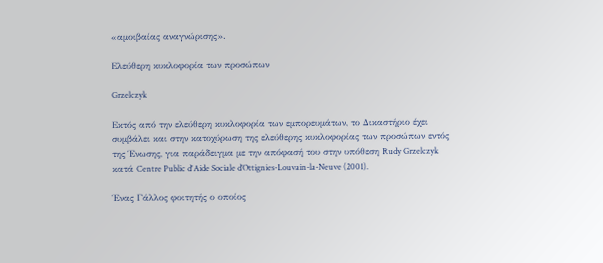«αμοιβαίας αναγνώρισης».

Ελεύθερη κυκλοφορία των προσώπων

Grzelczyk

Εκτός από την ελεύθερη κυκλοφορία των εμπορευμάτων, το Δικαστήριο έχει συμβάλει και στην κατοχύρωση της ελεύθερης κυκλοφορίας των προσώπων εντός της Ένωσης, για παράδειγμα με την απόφασή του στην υπόθεση Rudy Grzelczyk κατά Centre Public d'Aide Sociale d’Ottignies-Louvain-la-Neuve (2001).

Ένας Γάλλος φοιτητής ο οποίος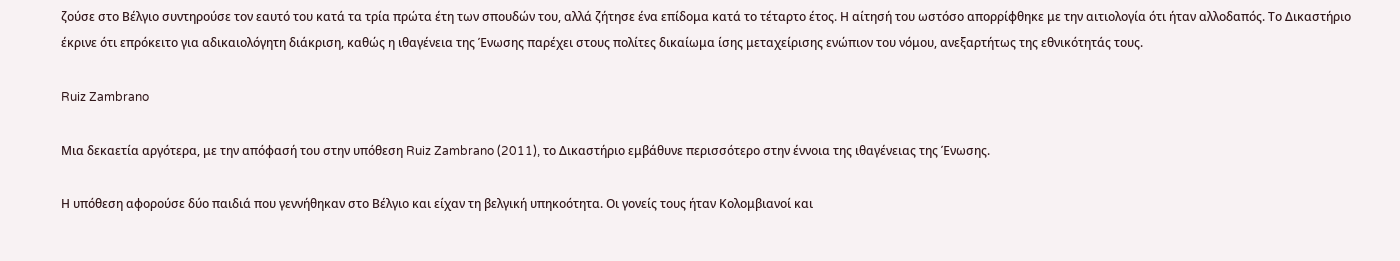ζούσε στο Βέλγιο συντηρούσε τον εαυτό του κατά τα τρία πρώτα έτη των σπουδών του, αλλά ζήτησε ένα επίδομα κατά το τέταρτο έτος. Η αίτησή του ωστόσο απορρίφθηκε με την αιτιολογία ότι ήταν αλλοδαπός. Το Δικαστήριο έκρινε ότι επρόκειτο για αδικαιολόγητη διάκριση, καθώς η ιθαγένεια της Ένωσης παρέχει στους πολίτες δικαίωμα ίσης μεταχείρισης ενώπιον του νόμου, ανεξαρτήτως της εθνικότητάς τους.

Ruiz Zambrano

Μια δεκαετία αργότερα, με την απόφασή του στην υπόθεση Ruiz Zambrano (2011), το Δικαστήριο εμβάθυνε περισσότερο στην έννοια της ιθαγένειας της Ένωσης.

Η υπόθεση αφορούσε δύο παιδιά που γεννήθηκαν στο Βέλγιο και είχαν τη βελγική υπηκοότητα. Οι γονείς τους ήταν Κολομβιανοί και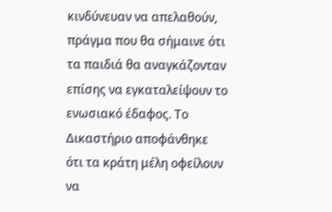κινδύνευαν να απελαθούν, πράγμα που θα σήμαινε ότι τα παιδιά θα αναγκάζονταν επίσης να εγκαταλείψουν το ενωσιακό έδαφος. Το Δικαστήριο αποφάνθηκε ότι τα κράτη μέλη οφείλουν να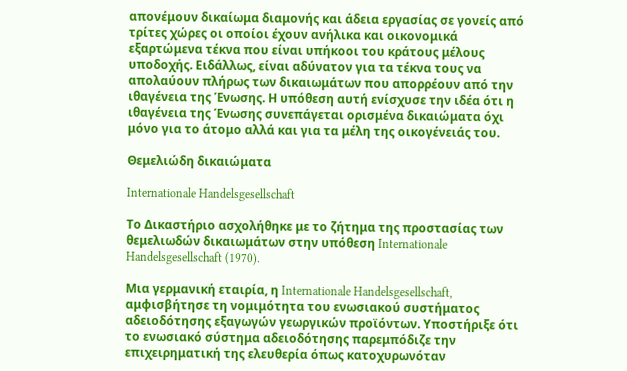απονέμουν δικαίωμα διαμονής και άδεια εργασίας σε γονείς από τρίτες χώρες οι οποίοι έχουν ανήλικα και οικονομικά εξαρτώμενα τέκνα που είναι υπήκοοι του κράτους μέλους υποδοχής. Ειδάλλως, είναι αδύνατον για τα τέκνα τους να απολαύουν πλήρως των δικαιωμάτων που απορρέουν από την ιθαγένεια της Ένωσης. Η υπόθεση αυτή ενίσχυσε την ιδέα ότι η ιθαγένεια της Ένωσης συνεπάγεται ορισμένα δικαιώματα όχι μόνο για το άτομο αλλά και για τα μέλη της οικογένειάς του.

Θεμελιώδη δικαιώματα

Internationale Handelsgesellschaft

Το Δικαστήριο ασχολήθηκε με το ζήτημα της προστασίας των θεμελιωδών δικαιωμάτων στην υπόθεση Internationale Handelsgesellschaft (1970).

Μια γερμανική εταιρία, η Internationale Handelsgesellschaft, αμφισβήτησε τη νομιμότητα του ενωσιακού συστήματος αδειοδότησης εξαγωγών γεωργικών προϊόντων. Υποστήριξε ότι το ενωσιακό σύστημα αδειοδότησης παρεμπόδιζε την επιχειρηματική της ελευθερία όπως κατοχυρωνόταν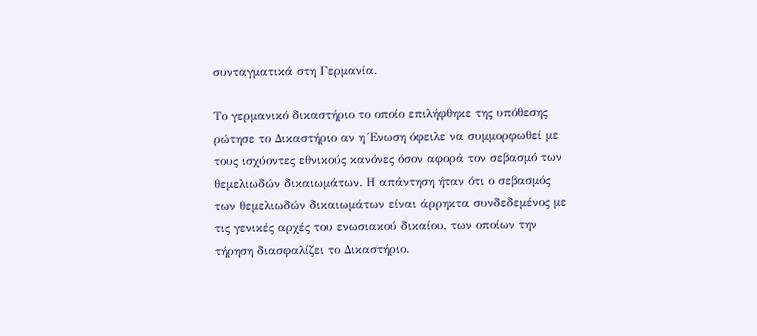συνταγματικά στη Γερμανία.

Το γερμανικό δικαστήριο το οποίο επιλήφθηκε της υπόθεσης ρώτησε το Δικαστήριο αν η Ένωση όφειλε να συμμορφωθεί με τους ισχύοντες εθνικούς κανόνες όσον αφορά τον σεβασμό των θεμελιωδών δικαιωμάτων. Η απάντηση ήταν ότι ο σεβασμός των θεμελιωδών δικαιωμάτων είναι άρρηκτα συνδεδεμένος με τις γενικές αρχές του ενωσιακού δικαίου, των οποίων την τήρηση διασφαλίζει το Δικαστήριο.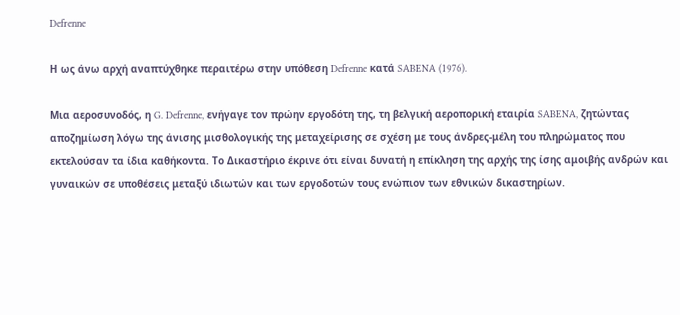Defrenne

Η ως άνω αρχή αναπτύχθηκε περαιτέρω στην υπόθεση Defrenne κατά SABENA (1976).

Μια αεροσυνοδός, η G. Defrenne, ενήγαγε τον πρώην εργοδότη της, τη βελγική αεροπορική εταιρία SABENA, ζητώντας αποζημίωση λόγω της άνισης μισθολογικής της μεταχείρισης σε σχέση με τους άνδρες-μέλη του πληρώματος που εκτελούσαν τα ίδια καθήκοντα. Το Δικαστήριο έκρινε ότι είναι δυνατή η επίκληση της αρχής της ίσης αμοιβής ανδρών και γυναικών σε υποθέσεις μεταξύ ιδιωτών και των εργοδοτών τους ενώπιον των εθνικών δικαστηρίων.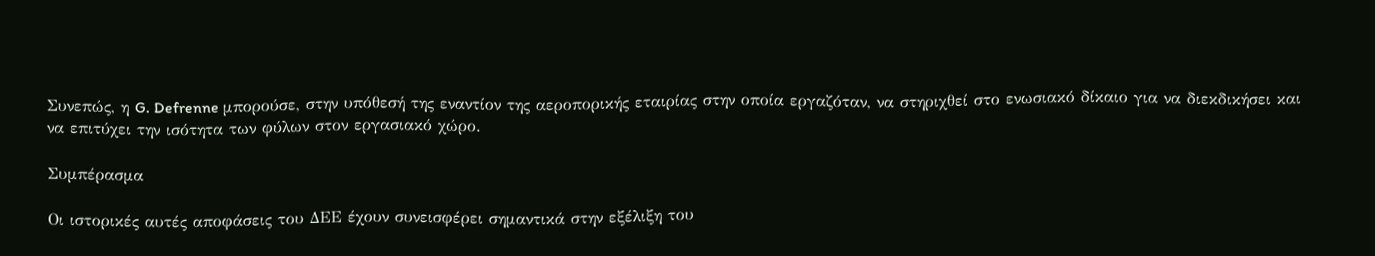Συνεπώς, η G. Defrenne μπορούσε, στην υπόθεσή της εναντίον της αεροπορικής εταιρίας στην οποία εργαζόταν, να στηριχθεί στο ενωσιακό δίκαιο για να διεκδικήσει και να επιτύχει την ισότητα των φύλων στον εργασιακό χώρο.

Συμπέρασμα

Οι ιστορικές αυτές αποφάσεις του ΔΕΕ έχουν συνεισφέρει σημαντικά στην εξέλιξη του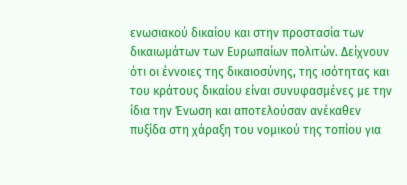ενωσιακού δικαίου και στην προστασία των δικαιωμάτων των Ευρωπαίων πολιτών. Δείχνουν ότι οι έννοιες της δικαιοσύνης, της ισότητας και του κράτους δικαίου είναι συνυφασμένες με την ίδια την Ένωση και αποτελούσαν ανέκαθεν πυξίδα στη χάραξη του νομικού της τοπίου για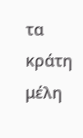τα κράτη μέλη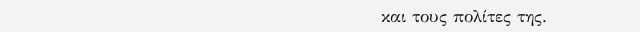και τους πολίτες της.